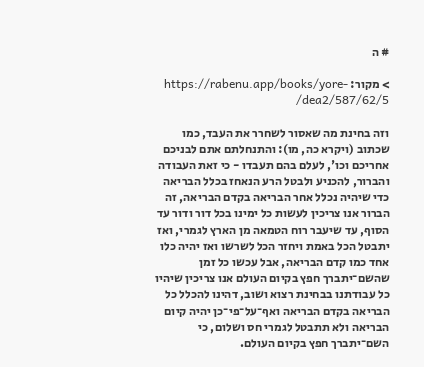# ה

> מקור: https://rabenu.app/books/yore-dea2/587/62/5/

וזה בחינת מה שאסור לשחרר את העבד, כמו שכתוב (ויקרא כה, מו): והתנחלתם אתם לבניכם אחריכם וכו', לעלם בהם תעבדו - כי זאת העבודה והברור, להכניע ולבטל הרע הנאחז בכלל הבריאה כדי שיהיה נכלל אחר הבריאה בקדם הבריאה, זה הברור אנו צריכין לעשות כל ימינו בכל דור ודור עד הסוף, עד שיעבר רוח הטמאה מן הארץ לגמרי, ואז יתבטל הכל באמת ויחזר הכל לשרשו ואז יהיה כלו אחד כמו קדם הבריאה, אבל עכשו כל זמן שהשם־יתברך חפץ בקיום העולם אנו צריכין שיהיו כל עבודתנו בבחינת רצוא ושוב, דהינו להכלל כל הבריאה בקדם הבריאה ואף־על־פי־כן יהיה קיום הבריאה ולא תתבטל לגמרי חס ושלום, כי השם־יתברך חפץ בקיום העולם.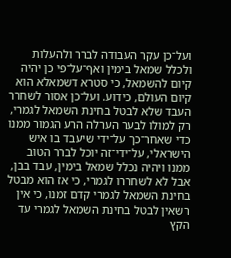ועל־כן עקר העבודה לברר ולהעלות ולכלל שמאל בימין ואף־על־פי כן יהיה קיום להשמאל, כי סטרא דשמאלא הוא קיום העולם, כידוע. ועל־כן אסור לשחרר העבד שלא לבטל בחינת השמאל לגמרי, רק למולו לבער הערלה הרע הגמור ממנו כדי שאחר־כך על־ידי שיעבד בו איש הישראלי, על־ידי־זה יוכל לברר הטוב ממנו ויהיה נכלל שמאל בימין, עבד בבן, אבל לא לשחררו לגמרי, כי אז הוא מבטל בחינת השמאל לגמרי קדם זמנו, כי אין רשאין לבטל בחינת השמאל לגמרי עד הקץ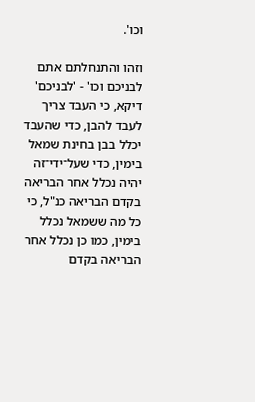וכו'.

וזהו והתנחלתם אתם לבניכם וכו' - 'לבניכם' דיקא, כי העבד צריך לעבד להבן, כדי שהעבד יכלל בבן בחינת שמאל בימין, כדי שעל־ידי־זה יהיה נכלל אחר הבריאה בקדם הבריאה כנ"ל, כי כל מה ששמאל נכלל בימין, כמו כן נכלל אחר הבריאה בקדם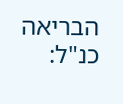הבריאה כנ"ל: